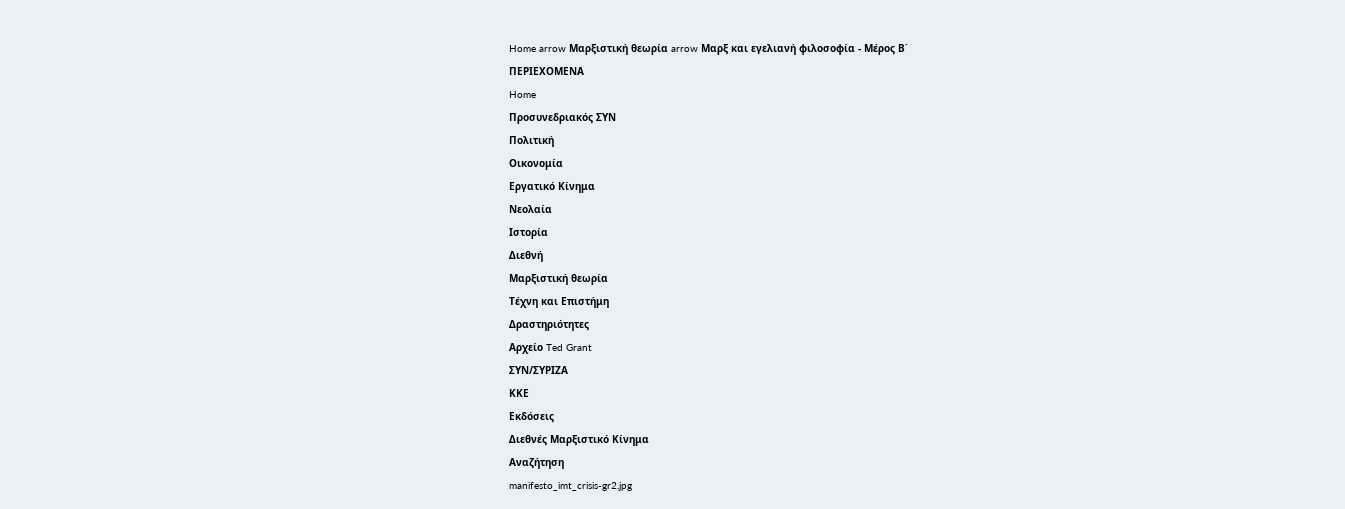Home arrow Μαρξιστική θεωρία arrow Μαρξ και εγελιανή φιλοσοφία - Μέρος Β΄
ΠΕΡΙΕΧΟΜΕΝΑ
Home
Προσυνεδριακός ΣΥΝ
Πολιτική
Οικονομία
Εργατικό Κίνημα
Νεολαία
Ιστορία
Διεθνή
Μαρξιστική θεωρία
Τέχνη και Επιστήμη
Δραστηριότητες
Αρχείο Ted Grant
ΣΥΝ/ΣΥΡΙΖΑ
ΚΚΕ
Εκδόσεις
Διεθνές Μαρξιστικό Κίνημα
Αναζήτηση
manifesto_imt_crisis-gr2.jpg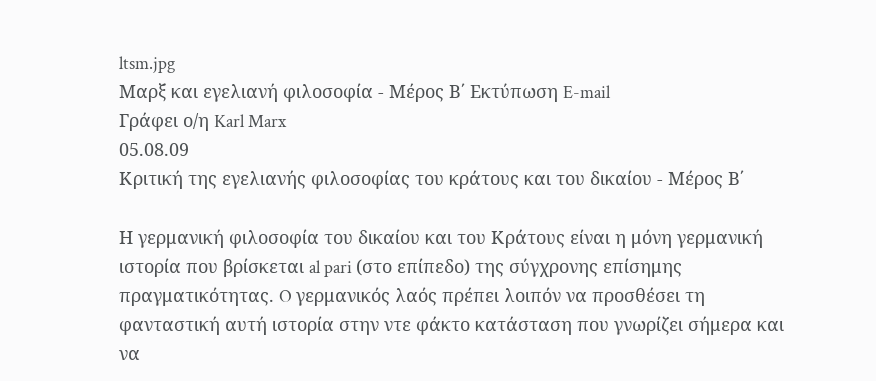ltsm.jpg
Μαρξ και εγελιανή φιλοσοφία - Μέρος Β΄ Εκτύπωση E-mail
Γράφει ο/η Karl Marx
05.08.09
Κριτική της εγελιανής φιλοσοφίας του κράτους και του δικαίου - Μέρος Β΄

Η γερμανική φιλοσοφία του δικαίου και του Κράτους είναι η μόνη γερμανική ιστορία που βρίσκεται al pari (στο επίπεδο) της σύγχρονης επίσημης πραγματικότητας. O γερμανικός λαός πρέπει λοιπόν να προσθέσει τη φανταστική αυτή ιστορία στην ντε φάκτο κατάσταση που γνωρίζει σήμερα και να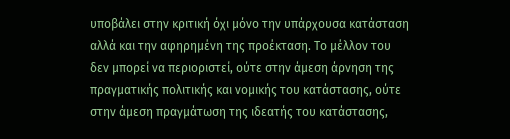υποβάλει στην κριτική όχι μόνο την υπάρχουσα κατάσταση αλλά και την αφηρημένη της προέκταση. Το μέλλον του δεν μπορεί να περιοριστεί, ούτε στην άμεση άρνηση της πραγματικής πολιτικής και νομικής του κατάστασης, ούτε στην άμεση πραγμάτωση της ιδεατής του κατάστασης,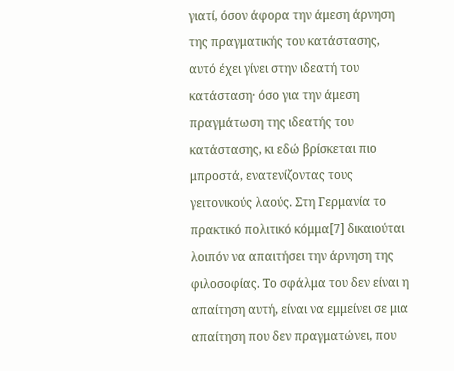γιατί, όσον άφορα την άμεση άρνηση της πραγματικής του κατάστασης, αυτό έχει γίνει στην ιδεατή του κατάσταση· όσο για την άμεση πραγμάτωση της ιδεατής του κατάστασης, κι εδώ βρίσκεται πιο μπροστά, ενατενίζοντας τους γειτονικούς λαούς. Στη Γερμανία το πρακτικό πολιτικό κόμμα[7] δικαιούται λοιπόν να απαιτήσει την άρνηση της φιλοσοφίας. Το σφάλμα του δεν είναι η απαίτηση αυτή, είναι να εμμείνει σε μια απαίτηση που δεν πραγματώνει, που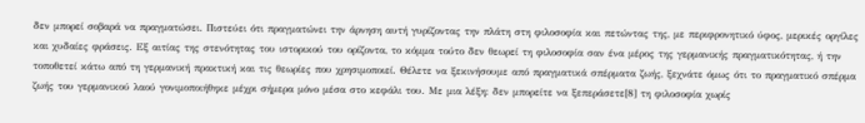δεν μπορεί σοβαρά να πραγματώσει. Πιστεύει ότι πραγματώνει την άρνηση αυτή γυρίζοντας την πλάτη στη φιλοσοφία και πετώντας της, με περιφρονητικό ύφος, μερικές οργίλες και χυδαίες φράσεις. Εξ αιτίας της στενότητας του ιστορικού του ορίζοντα, το κόμμα τούτο δεν θεωρεί τη φιλοσοφία σαν ένα μέρος της γερμανικής πραγματικότητας, ή την τοποθετεί κάτω από τη γερμανική πρακτική και τις θεωρίες που χρησιμοποιεί. Θέλετε να ξεκινήσουμε από πραγματικά σπέρματα ζωής, ξεχνάτε όμως ότι το πραγματικό σπέρμα ζωής του γερμανικού λαού γονιμοποιήθηκε μέχρι σήμερα μόνο μέσα στο κεφάλι του. Με μια λέξη: δεν μπορείτε να ξεπεράσετε[8] τη φιλοσοφία χωρίς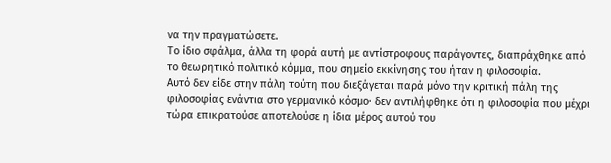να την πραγματώσετε.
Το ίδιο σφάλμα, άλλα τη φορά αυτή με αντίστροφους παράγοντες, διαπράχθηκε από το θεωρητικό πολιτικό κόμμα, που σημείο εκκίνησης του ήταν η φιλοσοφία.
Αυτό δεν είδε στην πάλη τούτη που διεξάγεται παρά μόνο την κριτική πάλη της φιλοσοφίας ενάντια στο γερμανικό κόσμο· δεν αντιλήφθηκε ότι η φιλοσοφία που μέχρι τώρα επικρατούσε αποτελούσε η ίδια μέρος αυτού του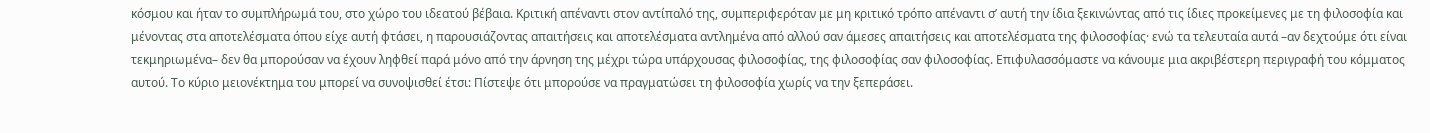κόσμου και ήταν το συμπλήρωμά του, στο χώρο του ιδεατού βέβαια. Κριτική απέναντι στον αντίπαλό της, συμπεριφερόταν με μη κριτικό τρόπο απέναντι σ’ αυτή την ίδια ξεκινώντας από τις ίδιες προκείμενες με τη φιλοσοφία και μένοντας στα αποτελέσματα όπου είχε αυτή φτάσει, η παρουσιάζοντας απαιτήσεις και αποτελέσματα αντλημένα από αλλού σαν άμεσες απαιτήσεις και αποτελέσματα της φιλοσοφίας· ενώ τα τελευταία αυτά –αν δεχτούμε ότι είναι τεκμηριωμένα– δεν θα μπορούσαν να έχουν ληφθεί παρά μόνο από την άρνηση της μέχρι τώρα υπάρχουσας φιλοσοφίας, της φιλοσοφίας σαν φιλοσοφίας. Επιφυλασσόμαστε να κάνουμε μια ακριβέστερη περιγραφή του κόμματος αυτού. Το κύριο μειονέκτημα του μπορεί να συνοψισθεί έτσι: Πίστεψε ότι μπορούσε να πραγματώσει τη φιλοσοφία χωρίς να την ξεπεράσει.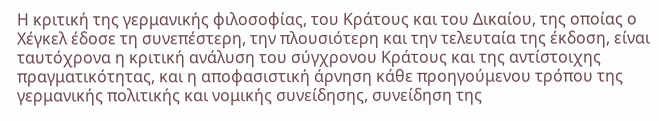Η κριτική της γερμανικής φιλοσοφίας, του Κράτους και του Δικαίου, της οποίας ο Χέγκελ έδοσε τη συνεπέστερη, την πλουσιότερη και την τελευταία της έκδοση, είναι ταυτόχρονα η κριτική ανάλυση του σύγχρονου Κράτους και της αντίστοιχης πραγματικότητας, και η αποφασιστική άρνηση κάθε προηγούμενου τρόπου της γερμανικής πολιτικής και νομικής συνείδησης, συνείδηση της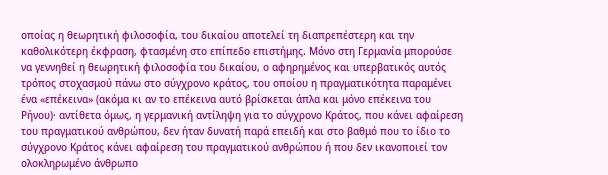οποίας η θεωρητική φιλοσοφία, του δικαίου αποτελεί τη διαπρεπέστερη και την καθολικότερη έκφραση, φτασμένη στο επίπεδο επιστήμης. Μόνο στη Γερμανία μπορούσε να γεννηθεί η θεωρητική φιλοσοφία του δικαίου, ο αφηρημένος και υπερβατικός αυτός τρόπος στοχασμού πάνω στο σύγχρονο κράτος, του οποίου η πραγματικότητα παραμένει ένα «επέκεινα» (ακόμα κι αν το επέκεινα αυτό βρίσκεται άπλα και μόνο επέκεινα του Ρήνου)· αντίθετα όμως, η γερμανική αντίληψη για το σύγχρονο Κράτος, που κάνει αφαίρεση του πραγματικού ανθρώπου, δεν ήταν δυνατή παρά επειδή και στο βαθμό που το ίδιο το σύγχρονο Κράτος κάνει αφαίρεση του πραγματικού ανθρώπου ή που δεν ικανοποιεί τον ολοκληρωμένο άνθρωπο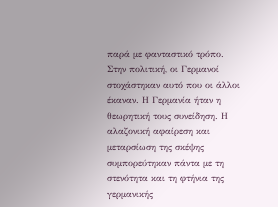παρά με φανταστικό τρόπο. Στην πολιτική, οι Γερμανοί στοχάστηκαν αυτό που οι άλλοι έκαναν. Η Γερμανία ήταν η θεωρητική τους συνείδηση. Η αλαζονική αφαίρεση και μεταρσίωση της σκέψης συμπορεύτηκαν πάντα με τη στενότητα και τη φτήνια της γερμανικής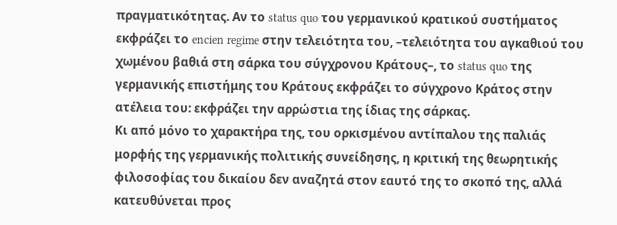πραγματικότητας. Αν το status quo του γερμανικού κρατικού συστήματος εκφράζει το encien regime στην τελειότητα του, –τελειότητα του αγκαθιού του χωμένου βαθιά στη σάρκα του σύγχρονου Κράτους–, το status quo της γερμανικής επιστήμης του Κράτους εκφράζει το σύγχρονο Κράτος στην ατέλεια του: εκφράζει την αρρώστια της ίδιας της σάρκας.
Κι από μόνο το χαρακτήρα της, του ορκισμένου αντίπαλου της παλιάς μορφής της γερμανικής πολιτικής συνείδησης, η κριτική της θεωρητικής φιλοσοφίας του δικαίου δεν αναζητά στον εαυτό της το σκοπό της, αλλά κατευθύνεται προς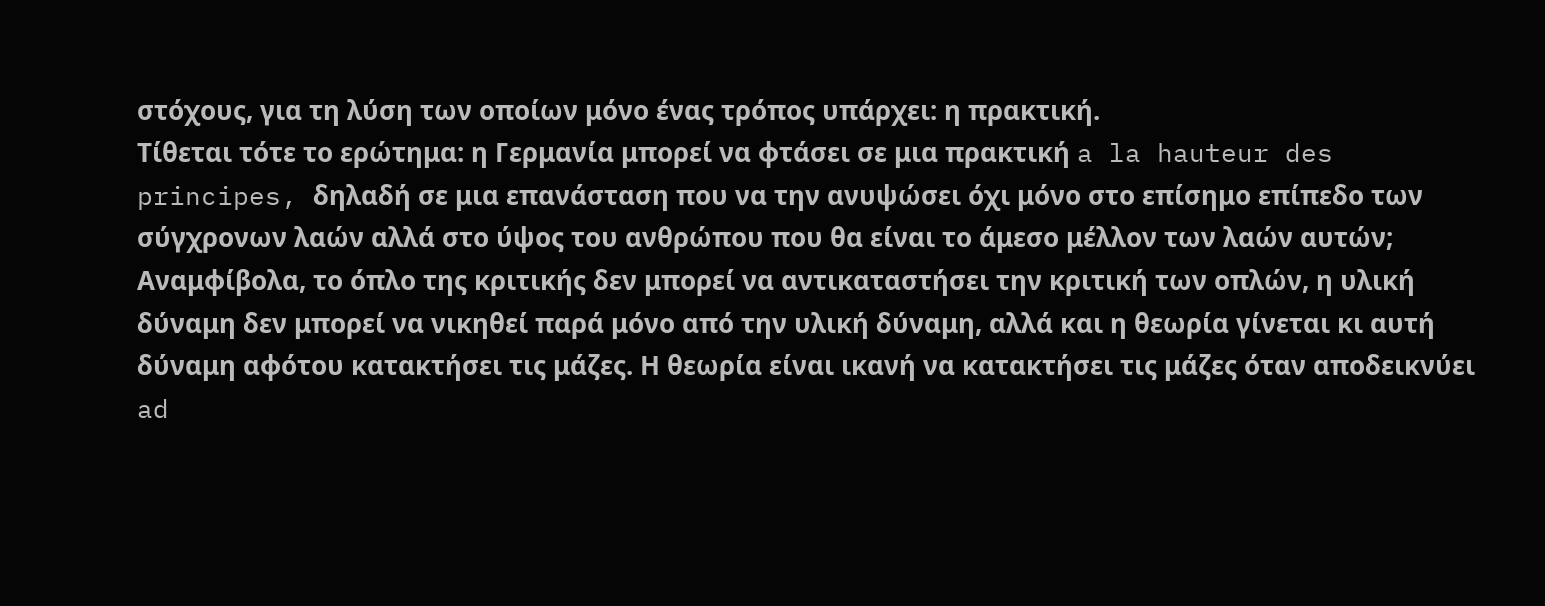στόχους, για τη λύση των οποίων μόνο ένας τρόπος υπάρχει: η πρακτική.
Τίθεται τότε το ερώτημα: η Γερμανία μπορεί να φτάσει σε μια πρακτική a la hauteur des principes, δηλαδή σε μια επανάσταση που να την ανυψώσει όχι μόνο στο επίσημο επίπεδο των σύγχρονων λαών αλλά στο ύψος του ανθρώπου που θα είναι το άμεσο μέλλον των λαών αυτών;
Αναμφίβολα, το όπλο της κριτικής δεν μπορεί να αντικαταστήσει την κριτική των οπλών, η υλική δύναμη δεν μπορεί να νικηθεί παρά μόνο από την υλική δύναμη, αλλά και η θεωρία γίνεται κι αυτή δύναμη αφότου κατακτήσει τις μάζες. Η θεωρία είναι ικανή να κατακτήσει τις μάζες όταν αποδεικνύει ad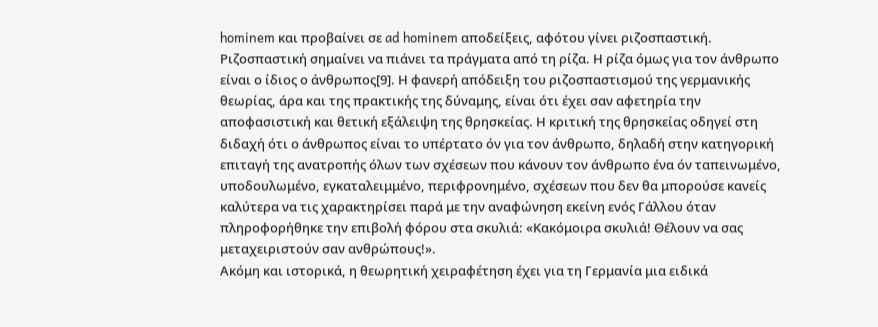hominem και προβαίνει σε ad hominem αποδείξεις, αφότου γίνει ριζοσπαστική. Ριζοσπαστική σημαίνει να πιάνει τα πράγματα από τη ρίζα. Η ρίζα όμως για τον άνθρωπο είναι ο ίδιος ο άνθρωπος[9]. Η φανερή απόδειξη του ριζοσπαστισμού της γερμανικής θεωρίας, άρα και της πρακτικής της δύναμης, είναι ότι έχει σαν αφετηρία την αποφασιστική και θετική εξάλειψη της θρησκείας. Η κριτική της θρησκείας οδηγεί στη διδαχή ότι ο άνθρωπος είναι το υπέρτατο όν για τον άνθρωπο, δηλαδή στην κατηγορική επιταγή της ανατροπής όλων των σχέσεων που κάνουν τον άνθρωπο ένα όν ταπεινωμένο, υποδουλωμένο, εγκαταλειμμένο, περιφρονημένο, σχέσεων που δεν θα μπορούσε κανείς καλύτερα να τις χαρακτηρίσει παρά με την αναφώνηση εκείνη ενός Γάλλου όταν πληροφορήθηκε την επιβολή φόρου στα σκυλιά: «Κακόμοιρα σκυλιά! Θέλουν να σας μεταχειριστούν σαν ανθρώπους!».
Ακόμη και ιστορικά, η θεωρητική χειραφέτηση έχει για τη Γερμανία μια ειδικά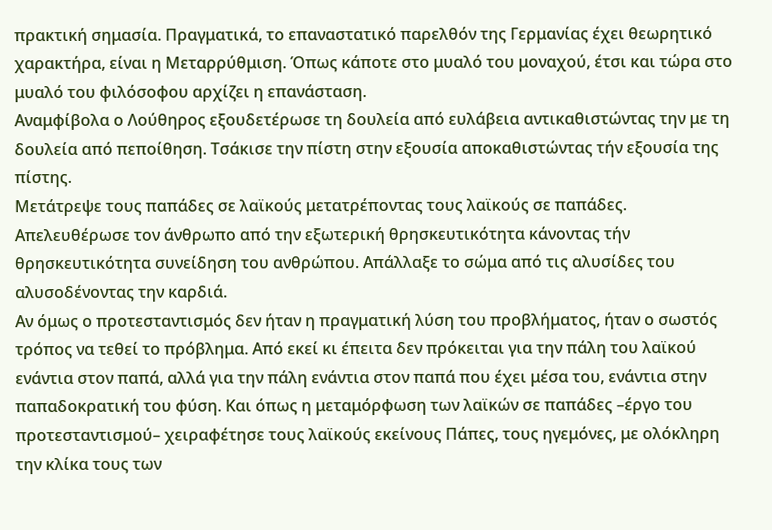πρακτική σημασία. Πραγματικά, το επαναστατικό παρελθόν της Γερμανίας έχει θεωρητικό χαρακτήρα, είναι η Μεταρρύθμιση. Όπως κάποτε στο μυαλό του μοναχού, έτσι και τώρα στο μυαλό του φιλόσοφου αρχίζει η επανάσταση.
Αναμφίβολα ο Λούθηρος εξουδετέρωσε τη δουλεία από ευλάβεια αντικαθιστώντας την με τη δουλεία από πεποίθηση. Τσάκισε την πίστη στην εξουσία αποκαθιστώντας τήν εξουσία της πίστης.
Μετάτρεψε τους παπάδες σε λαϊκούς μετατρέποντας τους λαϊκούς σε παπάδες. Απελευθέρωσε τον άνθρωπο από την εξωτερική θρησκευτικότητα κάνοντας τήν θρησκευτικότητα συνείδηση του ανθρώπου. Απάλλαξε το σώμα από τις αλυσίδες του αλυσοδένοντας την καρδιά.
Αν όμως ο προτεσταντισμός δεν ήταν η πραγματική λύση του προβλήματος, ήταν ο σωστός τρόπος να τεθεί το πρόβλημα. Από εκεί κι έπειτα δεν πρόκειται για την πάλη του λαϊκού ενάντια στον παπά, αλλά για την πάλη ενάντια στον παπά που έχει μέσα του, ενάντια στην παπαδοκρατική του φύση. Και όπως η μεταμόρφωση των λαϊκών σε παπάδες –έργο του προτεσταντισμού– χειραφέτησε τους λαϊκούς εκείνους Πάπες, τους ηγεμόνες, με ολόκληρη την κλίκα τους των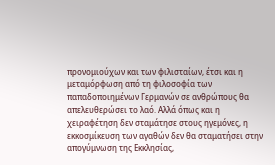προνομιούχων και των φιλισταίων, έτσι και η μεταμόρφωση από τη φιλοσοφία των παπαδοποιημένων Γερμανών σε ανθρώπους θα απελευθερώσει το λαό. Αλλά όπως και η χειραφέτηση δεν σταμάτησε στους ηγεμόνες, η εκκοσμίκευση των αγαθών δεν θα σταματήσει στην απογύμνωση της Εκκλησίας,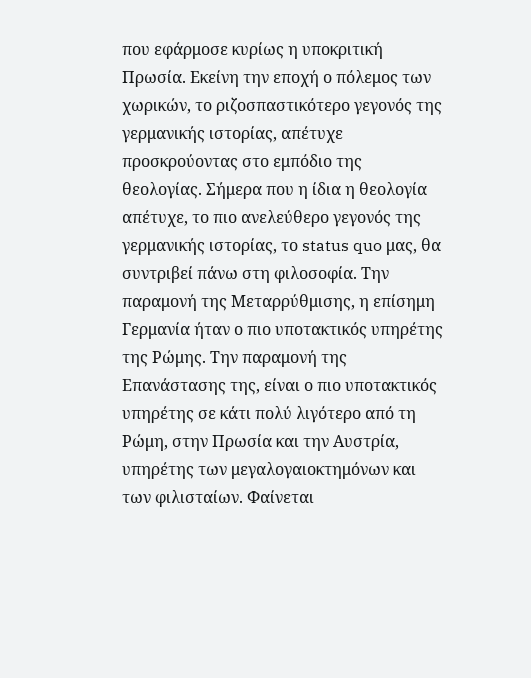που εφάρμοσε κυρίως η υποκριτική Πρωσία. Εκείνη την εποχή ο πόλεμος των χωρικών, το ριζοσπαστικότερο γεγονός της γερμανικής ιστορίας, απέτυχε προσκρούοντας στο εμπόδιο της θεολογίας. Σήμερα που η ίδια η θεολογία απέτυχε, το πιο ανελεύθερο γεγονός της γερμανικής ιστορίας, το status quo μας, θα συντριβεί πάνω στη φιλοσοφία. Την παραμονή της Μεταρρύθμισης, η επίσημη Γερμανία ήταν ο πιο υποτακτικός υπηρέτης της Ρώμης. Την παραμονή της Επανάστασης της, είναι ο πιο υποτακτικός υπηρέτης σε κάτι πολύ λιγότερο από τη Ρώμη, στην Πρωσία και την Αυστρία, υπηρέτης των μεγαλογαιοκτημόνων και των φιλισταίων. Φαίνεται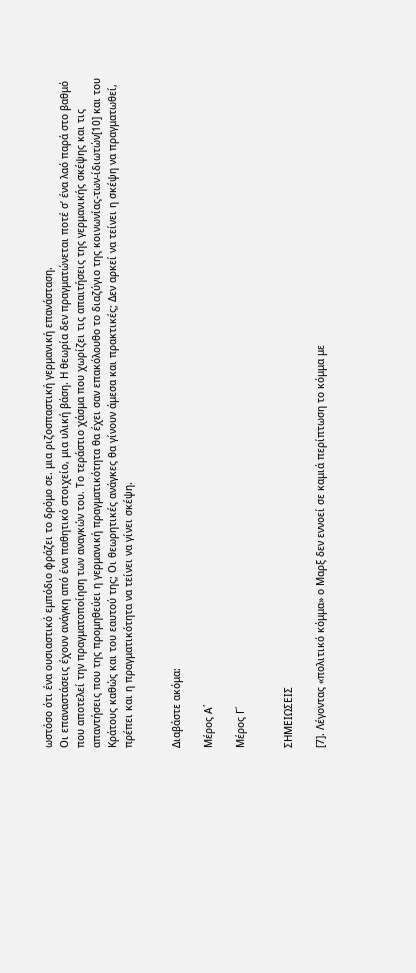ωστόσο ότι ένα ουσιαστικό εμπόδιο φράζει το δρόμο σε. μια ριζοσπαστική γερμανική επανάσταση.
Οι επαναστάσεις έχουν ανάγκη από ένα παθητικό στοιχείο, μια υλική βάση. Η θεωρία δεν πραγματώνεται ποτέ σ’ ένα λαό παρά στο βαθμό που αποτελεί την πραγματοποίηση των αναγκών του. Το τεράστιο χάσμα που χωρίζει τις απαιτήσεις της γερμανικής σκέψης και τις απαντήσεις που της προμηθεύει η γερμανική πραγματικότητα θα έχει σαν επακόλουθο το διαζύγιο της κοινωνίας-των-ίδιωτών[10] και του Κράτους καθώς και του εαυτού της; Οι θεωρητικές ανάγκες θα γίνουν άμεσα και πρακτικές; Δεν αρκεί να τείνει η σκέψη να πραγματωθεί, πρέπει και η πραγματικότητα να τείνει να γίνει σκέψη.


Διαβάστε ακόμα:

Μέρος Α΄

Μέρος Γ΄


ΣΗΜΕΙΩΣΕΙΣ

[7]. Λέγοντας «πολιτικό κόμμα» ο Μαρξ δεν εννοεί σε καμιά περίπτωση το κόμμα με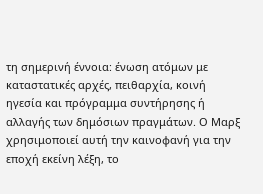τη σημερινή έννοια: ένωση ατόμων με καταστατικές αρχές, πειθαρχία, κοινή ηγεσία και πρόγραμμα συντήρησης ή αλλαγής των δημόσιων πραγμάτων. Ο Μαρξ χρησιμοποιεί αυτή την καινοφανή για την εποχή εκείνη λέξη, το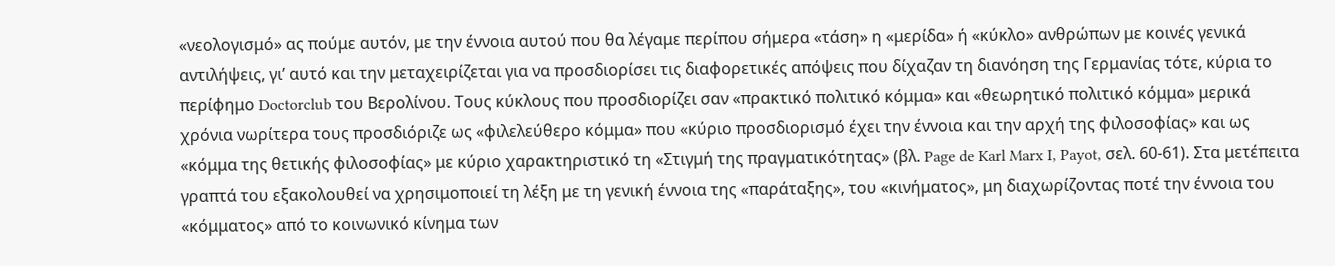«νεολογισμό» ας πούμε αυτόν, με την έννοια αυτού που θα λέγαμε περίπου σήμερα «τάση» η «μερίδα» ή «κύκλο» ανθρώπων με κοινές γενικά αντιλήψεις, γι’ αυτό και την μεταχειρίζεται για να προσδιορίσει τις διαφορετικές απόψεις που δίχαζαν τη διανόηση της Γερμανίας τότε, κύρια το περίφημο Doctorclub του Βερολίνου. Τους κύκλους που προσδιορίζει σαν «πρακτικό πολιτικό κόμμα» και «θεωρητικό πολιτικό κόμμα» μερικά χρόνια νωρίτερα τους προσδιόριζε ως «φιλελεύθερο κόμμα» που «κύριο προσδιορισμό έχει την έννοια και την αρχή της φιλοσοφίας» και ως «κόμμα της θετικής φιλοσοφίας» με κύριο χαρακτηριστικό τη «Στιγμή της πραγματικότητας» (βλ. Page de Karl Marx I, Payot, σελ. 60-61). Στα μετέπειτα γραπτά του εξακολουθεί να χρησιμοποιεί τη λέξη με τη γενική έννοια της «παράταξης», του «κινήματος», μη διαχωρίζοντας ποτέ την έννοια του «κόμματος» από το κοινωνικό κίνημα των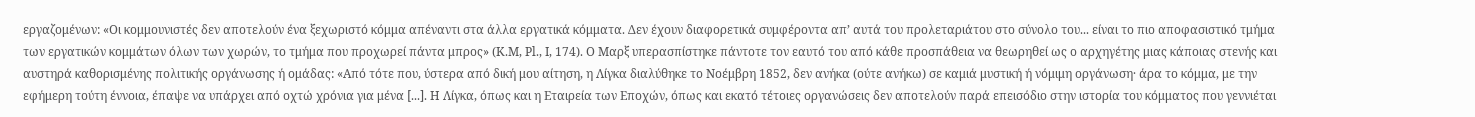εργαζομένων: «Οι κομμουνιστές δεν αποτελούν ένα ξεχωριστό κόμμα απέναντι στα άλλα εργατικά κόμματα. Δεν έχουν διαφορετικά συμφέροντα απ’ αυτά του προλεταριάτου στο σύνολο του... είναι το πιο αποφασιστικό τμήμα των εργατικών κομμάτων όλων των χωρών, το τμήμα που προχωρεί πάντα μπρος» (Κ.Μ, Ρl., Ι, 174). Ο Μαρξ υπερασπίστηκε πάντοτε τον εαυτό του από κάθε προσπάθεια να θεωρηθεί ως ο αρχηγέτης μιας κάποιας στενής και αυστηρά καθορισμένης πολιτικής οργάνωσης ή ομάδας: «Από τότε που, ύστερα από δική μου αίτηση, η Λίγκα διαλύθηκε το Νοέμβρη 1852, δεν ανήκα (ούτε ανήκω) σε καμιά μυστική ή νόμιμη οργάνωση· άρα το κόμμα, με την εφήμερη τούτη έννοια, έπαψε να υπάρχει από οχτώ χρόνια για μένα [...]. Η Λίγκα, όπως και η Εταιρεία των Εποχών, όπως και εκατό τέτοιες οργανώσεις δεν αποτελούν παρά επεισόδιο στην ιστορία του κόμματος που γεννιέται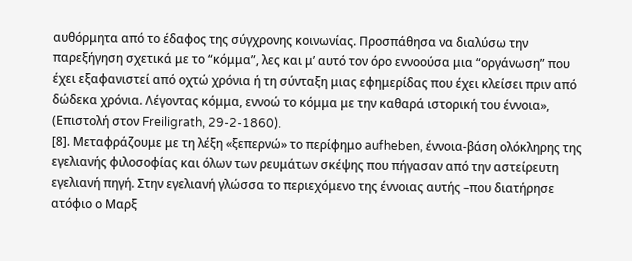αυθόρμητα από το έδαφος της σύγχρονης κοινωνίας. Προσπάθησα να διαλύσω την παρεξήγηση σχετικά με το “κόμμα”, λες και μ’ αυτό τον όρο εννοούσα μια “οργάνωση” που έχει εξαφανιστεί από οχτώ χρόνια ή τη σύνταξη μιας εφημερίδας που έχει κλείσει πριν από δώδεκα χρόνια. Λέγοντας κόμμα, εννοώ το κόμμα με την καθαρά ιστορική του έννοια», (Επιστολή στον Freiligrath, 29-2-1860).
[8]. Μεταφράζουμε με τη λέξη «ξεπερνώ» το περίφημο aufheben, έννοια-βάση ολόκληρης της εγελιανής φιλοσοφίας και όλων των ρευμάτων σκέψης που πήγασαν από την αστείρευτη εγελιανή πηγή. Στην εγελιανή γλώσσα το περιεχόμενο της έννοιας αυτής –που διατήρησε ατόφιο ο Μαρξ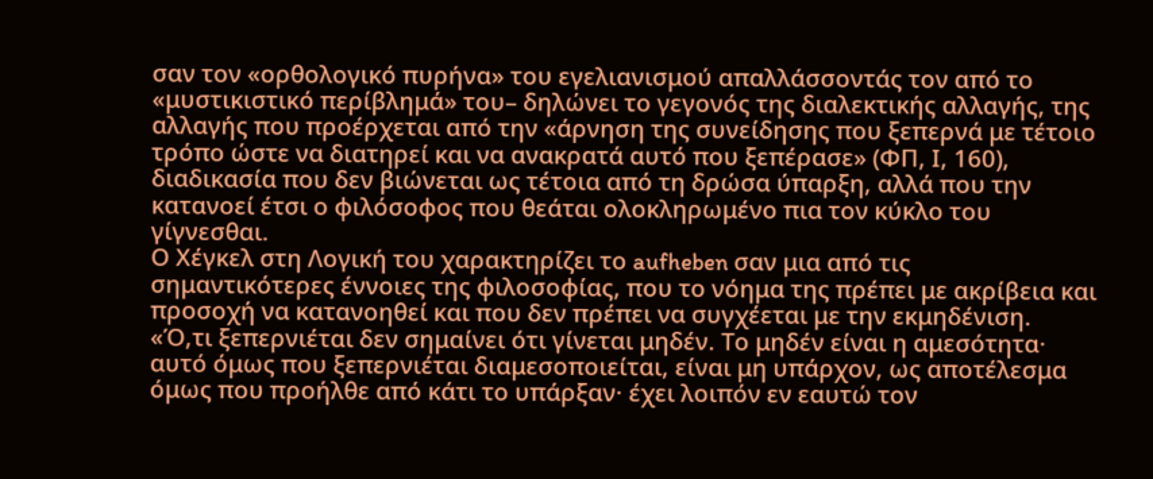σαν τον «ορθολογικό πυρήνα» του εγελιανισμού απαλλάσσοντάς τον από το «μυστικιστικό περίβλημά» του– δηλώνει το γεγονός της διαλεκτικής αλλαγής, της αλλαγής που προέρχεται από την «άρνηση της συνείδησης που ξεπερνά με τέτοιο τρόπο ώστε να διατηρεί και να ανακρατά αυτό που ξεπέρασε» (ΦΠ, Ι, 160), διαδικασία που δεν βιώνεται ως τέτοια από τη δρώσα ύπαρξη, αλλά που την κατανοεί έτσι ο φιλόσοφος που θεάται ολοκληρωμένο πια τον κύκλο του γίγνεσθαι.
Ο Χέγκελ στη Λογική του χαρακτηρίζει το aufheben σαν μια από τις σημαντικότερες έννοιες της φιλοσοφίας, που το νόημα της πρέπει με ακρίβεια και προσοχή να κατανοηθεί και που δεν πρέπει να συγχέεται με την εκμηδένιση. «Ό,τι ξεπερνιέται δεν σημαίνει ότι γίνεται μηδέν. Το μηδέν είναι η αμεσότητα· αυτό όμως που ξεπερνιέται διαμεσοποιείται, είναι μη υπάρχον, ως αποτέλεσμα όμως που προήλθε από κάτι το υπάρξαν· έχει λοιπόν εν εαυτώ τον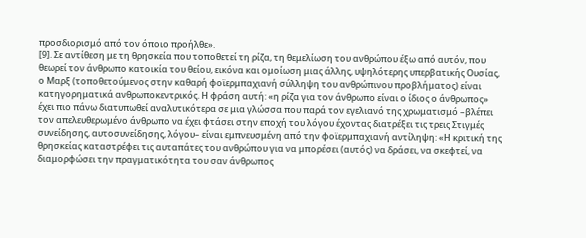προσδιορισμό από τον όποιο προήλθε».
[9]. Σε αντίθεση με τη θρησκεία που τοποθετεί τη ρίζα, τη θεμελίωση του ανθρώπου έξω από αυτόν, που θεωρεί τον άνθρωπο κατοικία του θείου, εικόνα και ομοίωση μιας άλλης, υψηλότερης υπερβατικής Ουσίας, ο Μαρξ (τοποθετούμενος στην καθαρή φοϊερμπαχιανή σύλληψη του ανθρώπινου προβλήματος) είναι κατηγορηματικά ανθρωποκεντρικός. Η φράση αυτή: «η ρίζα για τον άνθρωπο είναι ο ίδιος ο άνθρωπος» έχει πιο πάνω διατυπωθεί αναλυτικότερα σε μια γλώσσα που παρά τον εγελιανό της χρωματισμό –βλέπει τον απελευθερωμένο άνθρωπο να έχει φτάσει στην εποχή του λόγου έχοντας διατρέξει τις τρεις Στιγμές συνείδησης, αυτοσυνείδησης, λόγου– είναι εμπνευσμένη από την φοϊερμπαχιανή αντίληψη: «Η κριτική της θρησκείας καταστρέφει τις αυταπάτες του ανθρώπου για να μπορέσει (αυτός) να δράσει, να σκεφτεί, να διαμορφώσει την πραγματικότητα του σαν άνθρωπος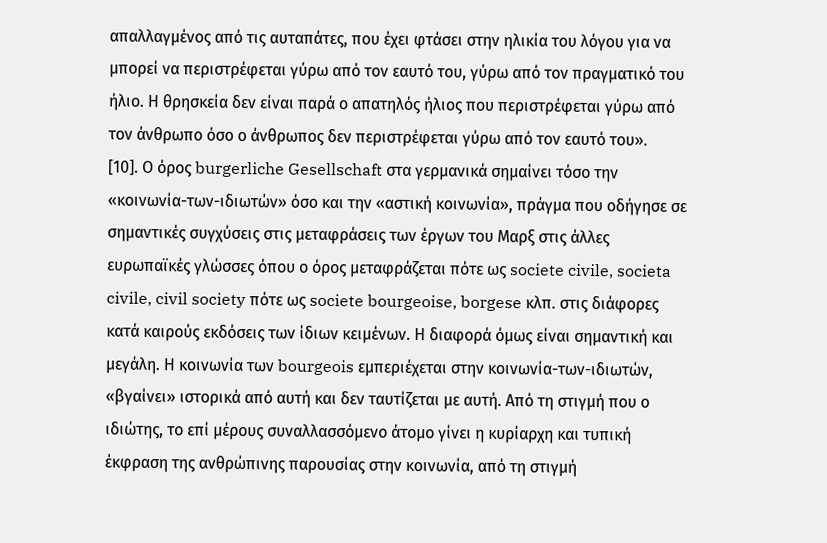απαλλαγμένος από τις αυταπάτες, που έχει φτάσει στην ηλικία του λόγου για να μπορεί να περιστρέφεται γύρω από τον εαυτό του, γύρω από τον πραγματικό του ήλιο. Η θρησκεία δεν είναι παρά ο απατηλός ήλιος που περιστρέφεται γύρω από τον άνθρωπο όσο ο άνθρωπος δεν περιστρέφεται γύρω από τον εαυτό του».
[10]. Ο όρος burgerliche Gesellschaft στα γερμανικά σημαίνει τόσο την «κοινωνία-των-ιδιωτών» όσο και την «αστική κοινωνία», πράγμα που οδήγησε σε σημαντικές συγχύσεις στις μεταφράσεις των έργων του Μαρξ στις άλλες ευρωπαϊκές γλώσσες όπου ο όρος μεταφράζεται πότε ως societe civile, societa civile, civil society πότε ως societe bourgeoise, borgese κλπ. στις διάφορες κατά καιρούς εκδόσεις των ίδιων κειμένων. Η διαφορά όμως είναι σημαντική και μεγάλη. Η κοινωνία των bourgeois εμπεριέχεται στην κοινωνία-των-ιδιωτών, «βγαίνει» ιστορικά από αυτή και δεν ταυτίζεται με αυτή. Από τη στιγμή που ο ιδιώτης, το επί μέρους συναλλασσόμενο άτομο γίνει η κυρίαρχη και τυπική έκφραση της ανθρώπινης παρουσίας στην κοινωνία, από τη στιγμή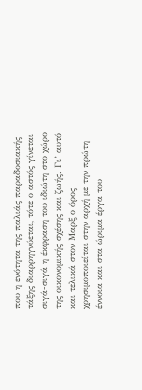που η ενότητα της παλιάς παραδοσιακής τάξης διαρρηγνύεται, τότε ο αστός γίνεται σιγά-σιγά η έκφραση του ιδιώτη στο χώρο της οικονομικής σχέσης και ζωής. Γι’ αυτό και τελικά στον Μαρξ ο όρος χρησιμοποιείται στην αρχή με την πρώτη έννοια και στα ώριμα έργα του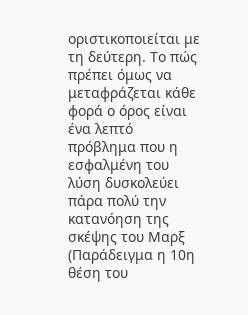οριστικοποιείται με τη δεύτερη. Το πώς πρέπει όμως να μεταφράζεται κάθε φορά ο όρος είναι ένα λεπτό πρόβλημα που η εσφαλμένη του λύση δυσκολεύει πάρα πολύ την κατανόηση της σκέψης του Μαρξ (Παράδειγμα η 10η θέση του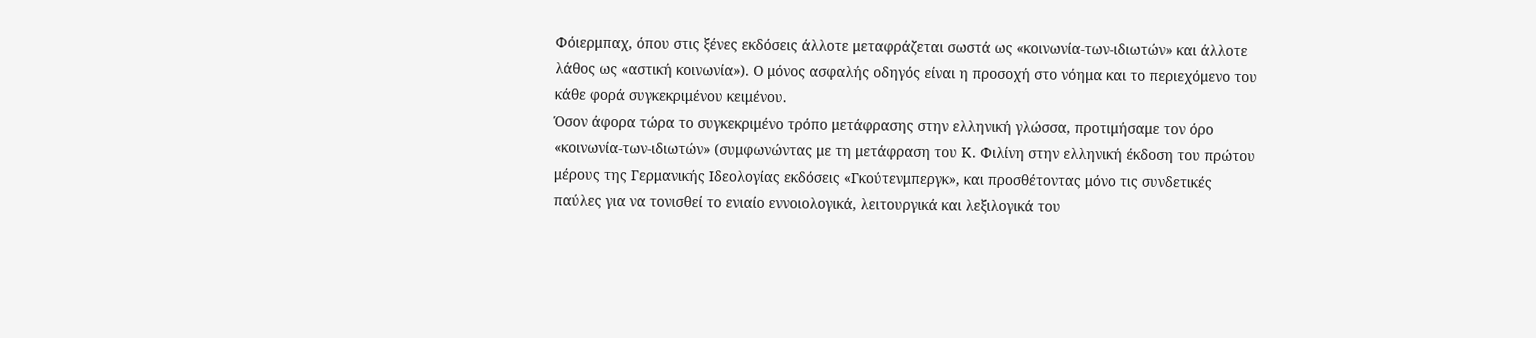Φόιερμπαχ, όπου στις ξένες εκδόσεις άλλοτε μεταφράζεται σωστά ως «κοινωνία-των-ιδιωτών» και άλλοτε λάθος ως «αστική κοινωνία»). Ο μόνος ασφαλής οδηγός είναι η προσοχή στο νόημα και το περιεχόμενο του κάθε φορά συγκεκριμένου κειμένου.
Όσον άφορα τώρα το συγκεκριμένο τρόπο μετάφρασης στην ελληνική γλώσσα, προτιμήσαμε τον όρο «κοινωνία-των-ιδιωτών» (συμφωνώντας με τη μετάφραση του Κ. Φιλίνη στην ελληνική έκδοση του πρώτου μέρους της Γερμανικής Ιδεολογίας εκδόσεις «Γκούτενμπεργκ», και προσθέτοντας μόνο τις συνδετικές παύλες για να τονισθεί το ενιαίο εννοιολογικά, λειτουργικά και λεξιλογικά του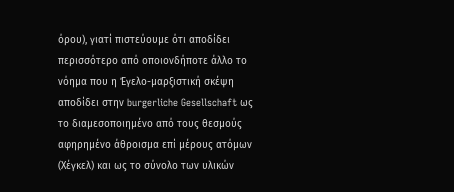όρου), γιατί πιστεύουμε ότι αποδίδει περισσότερο από οποιονδήποτε άλλο το νόημα που η Έγελο-μαρξιστική σκέψη αποδίδει στην burgerliche Gesellschaft ως το διαμεσοποιημένο από τους θεσμούς αφηρημένο άθροισμα επί μέρους ατόμων (Χέγκελ) και ως το σύνολο των υλικών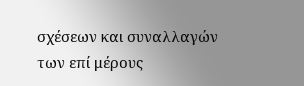σχέσεων και συναλλαγών των επί μέρους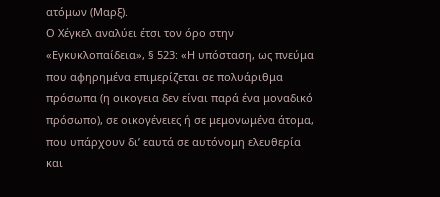ατόμων (Μαρξ).
Ο Χέγκελ αναλύει έτσι τον όρο στην «Εγκυκλοπαίδεια», § 523: «Η υπόσταση, ως πνεύμα που αφηρημένα επιμερίζεται σε πολυάριθμα πρόσωπα (η οικογεια δεν είναι παρά ένα μοναδικό πρόσωπο), σε οικογένειες ή σε μεμονωμένα άτομα, που υπάρχουν δι’ εαυτά σε αυτόνομη ελευθερία και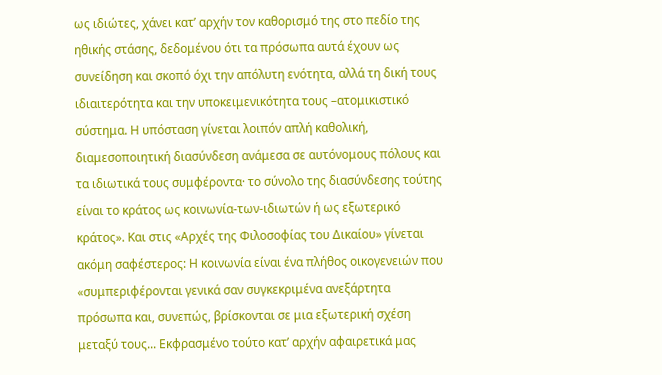ως ιδιώτες, χάνει κατ’ αρχήν τον καθορισμό της στο πεδίο της ηθικής στάσης, δεδομένου ότι τα πρόσωπα αυτά έχουν ως συνείδηση και σκοπό όχι την απόλυτη ενότητα, αλλά τη δική τους ιδιαιτερότητα και την υποκειμενικότητα τους –ατομικιστικό σύστημα. Η υπόσταση γίνεται λοιπόν απλή καθολική, διαμεσοποιητική διασύνδεση ανάμεσα σε αυτόνομους πόλους και τα ιδιωτικά τους συμφέροντα· το σύνολο της διασύνδεσης τούτης είναι το κράτος ως κοινωνία-των-ιδιωτών ή ως εξωτερικό κράτος». Και στις «Αρχές της Φιλοσοφίας του Δικαίου» γίνεται ακόμη σαφέστερος: Η κοινωνία είναι ένα πλήθος οικογενειών που «συμπεριφέρονται γενικά σαν συγκεκριμένα ανεξάρτητα πρόσωπα και, συνεπώς, βρίσκονται σε μια εξωτερική σχέση μεταξύ τους... Εκφρασμένο τούτο κατ’ αρχήν αφαιρετικά μας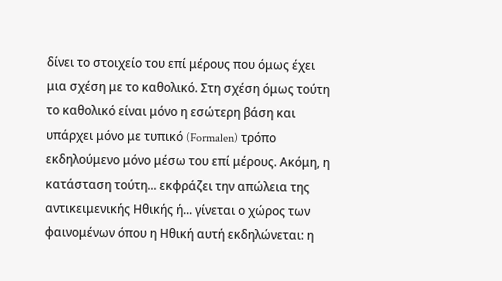δίνει το στοιχείο του επί μέρους που όμως έχει μια σχέση με το καθολικό. Στη σχέση όμως τούτη το καθολικό είναι μόνο η εσώτερη βάση και υπάρχει μόνο με τυπικό (Formalen) τρόπο εκδηλούμενο μόνο μέσω του επί μέρους. Ακόμη, η κατάσταση τούτη... εκφράζει την απώλεια της αντικειμενικής Ηθικής ή... γίνεται ο χώρος των φαινομένων όπου η Ηθική αυτή εκδηλώνεται: η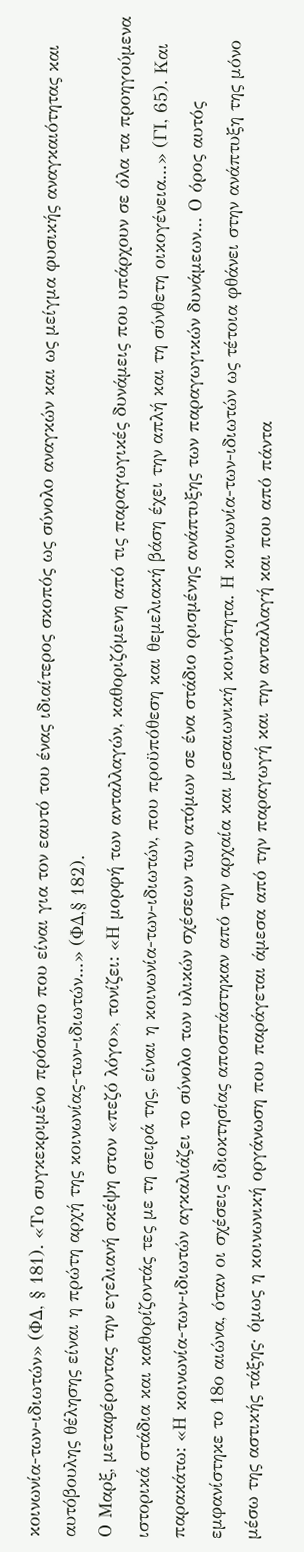κοινωνία-των-ιδιωτών» (ΦΔ, § 181). «Το συγκεκριμένο πρόσωπο που είναι για τον εαυτό του ένας ιδιαίτερος σκοπός ως σύνολο αναγκών και ως μείγμα φυσικής αναγκαιότητας και αυτόβουλης θέλησης είναι η πρώτη αρχή της κοινωνίας-των-ιδιωτών...» (ΦΔ,§ 182).
Ο Μαρξ, μεταφέροντας την εγελιανή σκέψη στον «πεζό λόγο», τονίζει: «Η μορφή των ανταλλαγών, καθοριζόμενη από τις παραγωγικές δυνάμεις που υπάρχουν σε όλα τα προηγούμενα ιστορικά στάδια και καθορίζοντάς τες με τη σειρά της, είναι η κοινωνία-των-ιδιωτών, που προϋπόθεση και θεμελιακή βάση έχει την απλή και τη σύνθετη οικογένεια...» (ΓΙ, 65). Και παρακάτω: «Η κοινωνία-των-ιδιωτών αγκαλιάζει το σύνολο των υλικών σχέσεων των ατόμων σε ένα στάδιο ορισμένης ανάπτυξης των παραγωγικών δυνάμεων... Ο όρος αυτός εμφανίστηκε το 18ο αιώνα, όταν οι σχέσεις ιδιοκτησίας αποσπάστηκαν από την αρχαία και μεσαιωνική κοινότητα. Η κοινωνία-των-ιδιωτών ως τέτοια φθάνει στην ανάπτυξη της μόνο μέσω της αστικής τάξης· όμως η κοινωνική οργάνωση που παράγεται άμεσα από την παραγωγή και την ανταλλαγή και που από πάντα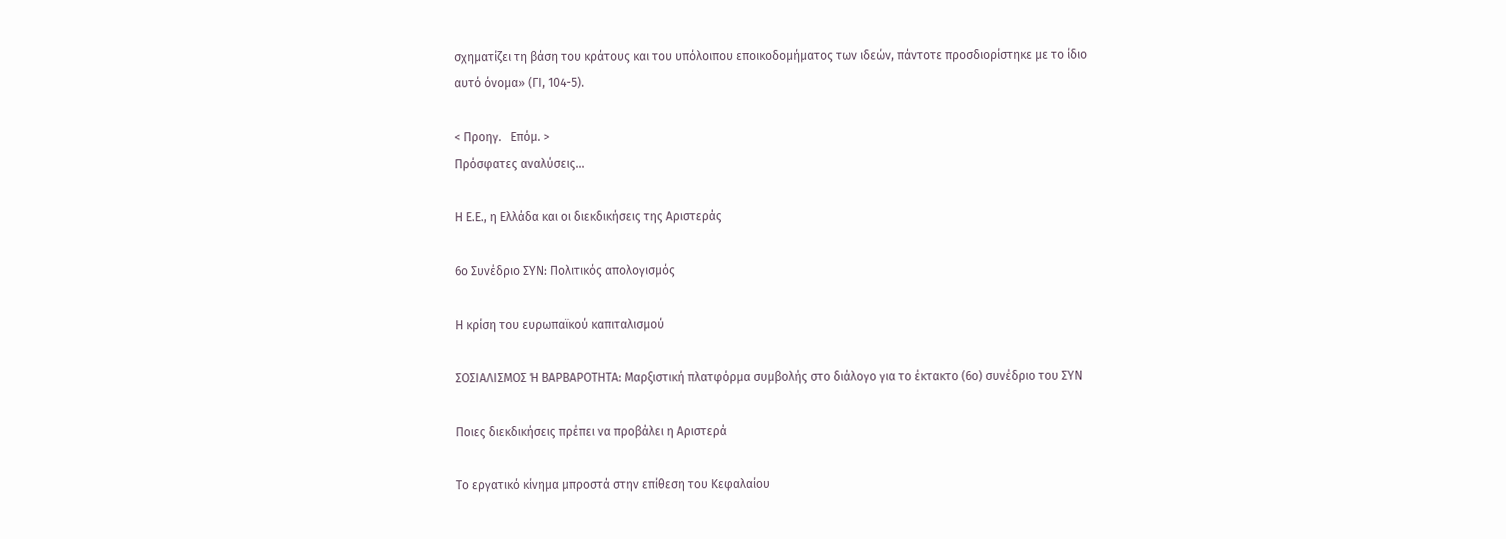σχηματίζει τη βάση του κράτους και του υπόλοιπου εποικοδομήματος των ιδεών, πάντοτε προσδιορίστηκε με το ίδιο αυτό όνομα» (ΓΙ, 104-5).

< Προηγ.   Επόμ. >
Πρόσφατες αναλύσεις...

Η Ε.Ε., η Ελλάδα και οι διεκδικήσεις της Αριστεράς

6ο Συνέδριο ΣΥΝ: Πολιτικός απολογισμός

Η κρίση του ευρωπαϊκού καπιταλισμού

ΣΟΣΙΑΛΙΣΜΟΣ Ή ΒΑΡΒΑΡΟΤΗΤΑ: Μαρξιστική πλατφόρμα συμβολής στο διάλογο για το έκτακτο (6ο) συνέδριο του ΣΥΝ

Ποιες διεκδικήσεις πρέπει να προβάλει η Αριστερά

Το εργατικό κίνημα μπροστά στην επίθεση του Κεφαλαίου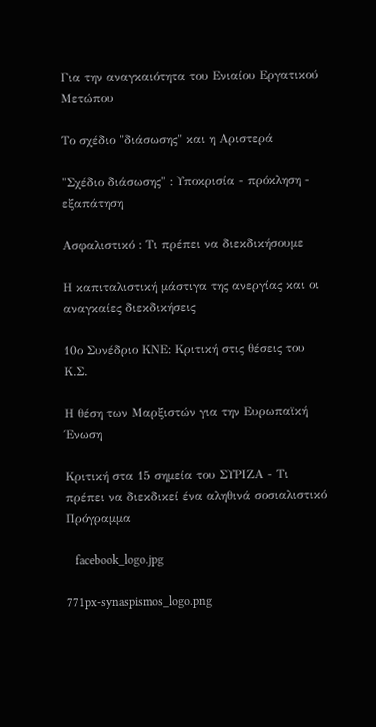Για την αναγκαιότητα του Ενιαίου Εργατικού Μετώπου

Το σχέδιο "διάσωσης" και η Αριστερά

"Σχέδιο διάσωσης" : Υποκρισία - πρόκληση - εξαπάτηση

Ασφαλιστικό : Τι πρέπει να διεκδικήσουμε

Η καπιταλιστική μάστιγα της ανεργίας και οι αναγκαίες διεκδικήσεις

10ο Συνέδριο ΚΝΕ: Κριτική στις θέσεις του Κ.Σ.

Η θέση των Μαρξιστών για την Ευρωπαϊκή Ένωση

Κριτική στα 15 σημεία του ΣΥΡΙΖΑ - Τι πρέπει να διεκδικεί ένα αληθινά σοσιαλιστικό Πρόγραμμα

   facebook_logo.jpg

771px-synaspismos_logo.png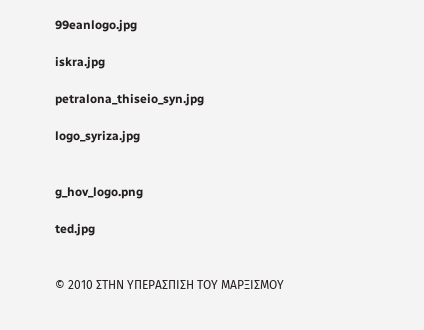99eanlogo.jpg

iskra.jpg

petralona_thiseio_syn.jpg

logo_syriza.jpg


g_hov_logo.png

ted.jpg


© 2010 ΣΤΗΝ ΥΠΕΡΑΣΠΙΣΗ ΤΟΥ ΜΑΡΞΙΣΜΟΥ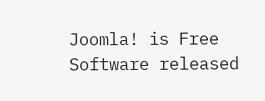Joomla! is Free Software released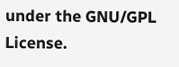under the GNU/GPL License.